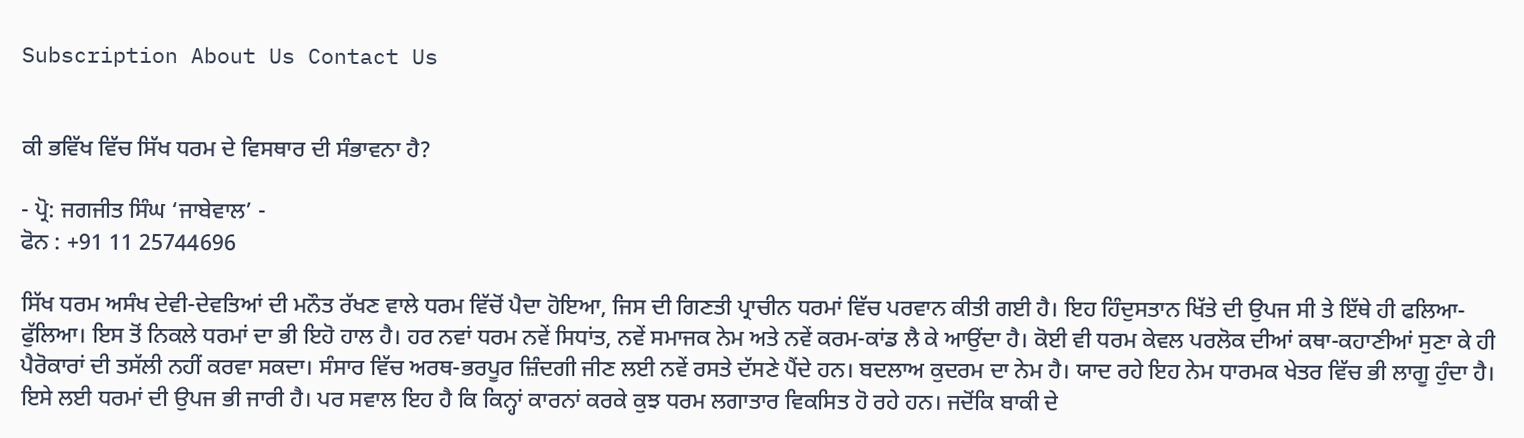Subscription About Us Contact Us


ਕੀ ਭਵਿੱਖ ਵਿੱਚ ਸਿੱਖ ਧਰਮ ਦੇ ਵਿਸਥਾਰ ਦੀ ਸੰਭਾਵਨਾ ਹੈ?

- ਪ੍ਰੋ: ਜਗਜੀਤ ਸਿੰਘ ‘ਜਾਬੇਵਾਲ’ -
ਫੋਨ : +91 11 25744696

ਸਿੱਖ ਧਰਮ ਅਸੰਖ ਦੇਵੀ-ਦੇਵਤਿਆਂ ਦੀ ਮਨੌਤ ਰੱਖਣ ਵਾਲੇ ਧਰਮ ਵਿੱਚੋਂ ਪੈਦਾ ਹੋਇਆ, ਜਿਸ ਦੀ ਗਿਣਤੀ ਪ੍ਰਾਚੀਨ ਧਰਮਾਂ ਵਿੱਚ ਪਰਵਾਨ ਕੀਤੀ ਗਈ ਹੈ। ਇਹ ਹਿੰਦੁਸਤਾਨ ਖਿੱਤੇ ਦੀ ਉਪਜ ਸੀ ਤੇ ਇੱਥੇ ਹੀ ਫਲਿਆ-ਫੁੱਲਿਆ। ਇਸ ਤੋਂ ਨਿਕਲੇ ਧਰਮਾਂ ਦਾ ਭੀ ਇਹੋ ਹਾਲ ਹੈ। ਹਰ ਨਵਾਂ ਧਰਮ ਨਵੇਂ ਸਿਧਾਂਤ, ਨਵੇਂ ਸਮਾਜਕ ਨੇਮ ਅਤੇ ਨਵੇਂ ਕਰਮ-ਕਾਂਡ ਲੈ ਕੇ ਆਉਂਦਾ ਹੈ। ਕੋਈ ਵੀ ਧਰਮ ਕੇਵਲ ਪਰਲੋਕ ਦੀਆਂ ਕਥਾ-ਕਹਾਣੀਆਂ ਸੁਣਾ ਕੇ ਹੀ ਪੈਰੋਕਾਰਾਂ ਦੀ ਤਸੱਲੀ ਨਹੀਂ ਕਰਵਾ ਸਕਦਾ। ਸੰਸਾਰ ਵਿੱਚ ਅਰਥ-ਭਰਪੂਰ ਜ਼ਿੰਦਗੀ ਜੀਣ ਲਈ ਨਵੇਂ ਰਸਤੇ ਦੱਸਣੇ ਪੈਂਦੇ ਹਨ। ਬਦਲਾਅ ਕੁਦਰਮ ਦਾ ਨੇਮ ਹੈ। ਯਾਦ ਰਹੇ ਇਹ ਨੇਮ ਧਾਰਮਕ ਖੇਤਰ ਵਿੱਚ ਭੀ ਲਾਗੂ ਹੁੰਦਾ ਹੈ। ਇਸੇ ਲਈ ਧਰਮਾਂ ਦੀ ਉਪਜ ਭੀ ਜਾਰੀ ਹੈ। ਪਰ ਸਵਾਲ ਇਹ ਹੈ ਕਿ ਕਿਨ੍ਹਾਂ ਕਾਰਨਾਂ ਕਰਕੇ ਕੁਝ ਧਰਮ ਲਗਾਤਾਰ ਵਿਕਸਿਤ ਹੋ ਰਹੇ ਹਨ। ਜਦੋਂਕਿ ਬਾਕੀ ਦੇ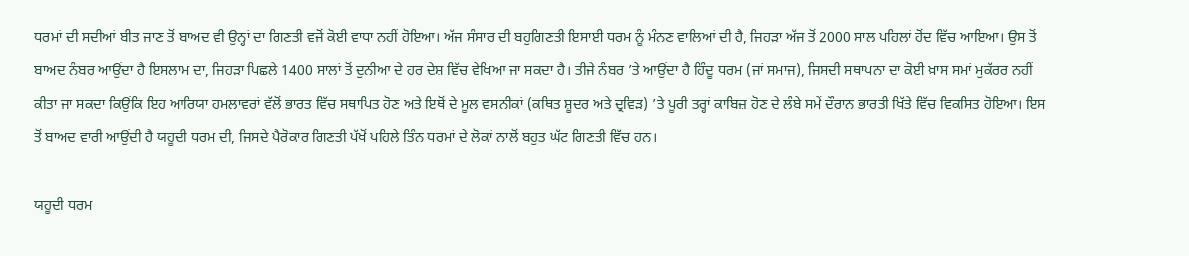ਧਰਮਾਂ ਦੀ ਸਦੀਆਂ ਬੀਤ ਜਾਣ ਤੋਂ ਬਾਅਦ ਵੀ ਉਨ੍ਹਾਂ ਦਾ ਗਿਣਤੀ ਵਜੋਂ ਕੋਈ ਵਾਧਾ ਨਹੀਂ ਹੋਇਆ। ਅੱਜ ਸੰਸਾਰ ਦੀ ਬਹੁਗਿਣਤੀ ਇਸਾਈ ਧਰਮ ਨੂੰ ਮੰਨਣ ਵਾਲਿਆਂ ਦੀ ਹੈ, ਜਿਹੜਾ ਅੱਜ ਤੋਂ 2000 ਸਾਲ ਪਹਿਲਾਂ ਹੋਂਦ ਵਿੱਚ ਆਇਆ। ਉਸ ਤੋਂ ਬਾਅਦ ਨੰਬਰ ਆਉਂਦਾ ਹੈ ਇਸਲਾਮ ਦਾ, ਜਿਹੜਾ ਪਿਛਲੇ 1400 ਸਾਲਾਂ ਤੋਂ ਦੁਨੀਆ ਦੇ ਹਰ ਦੇਸ਼ ਵਿੱਚ ਵੇਖਿਆ ਜਾ ਸਕਦਾ ਹੈ। ਤੀਜੇ ਨੰਬਰ ’ਤੇ ਆਉਂਦਾ ਹੈ ਹਿੰਦੂ ਧਰਮ (ਜਾਂ ਸਮਾਜ), ਜਿਸਦੀ ਸਥਾਪਨਾ ਦਾ ਕੋਈ ਖ਼ਾਸ ਸਮਾਂ ਮੁਕੱਰਰ ਨਹੀਂ ਕੀਤਾ ਜਾ ਸਕਦਾ ਕਿਉਂਕਿ ਇਹ ਆਰਿਯਾ ਹਮਲਾਵਰਾਂ ਵੱਲੋਂ ਭਾਰਤ ਵਿੱਚ ਸਥਾਪਿਤ ਹੋਣ ਅਤੇ ਇਥੋਂ ਦੇ ਮੂਲ ਵਸਨੀਕਾਂ (ਕਥਿਤ ਸ਼ੂਦਰ ਅਤੇ ਦ੍ਰਵਿੜ) ’ਤੇ ਪੂਰੀ ਤਰ੍ਹਾਂ ਕਾਬਿਜ਼ ਹੋਣ ਦੇ ਲੰਬੇ ਸਮੇਂ ਦੌਰਾਨ ਭਾਰਤੀ ਖਿੱਤੇ ਵਿੱਚ ਵਿਕਸਿਤ ਹੋਇਆ। ਇਸ ਤੋਂ ਬਾਅਦ ਵਾਰੀ ਆਉਂਦੀ ਹੈ ਯਹੂਦੀ ਧਰਮ ਦੀ, ਜਿਸਦੇ ਪੈਰੋਕਾਰ ਗਿਣਤੀ ਪੱਖੋਂ ਪਹਿਲੇ ਤਿੰਨ ਧਰਮਾਂ ਦੇ ਲੋਕਾਂ ਨਾਲੋਂ ਬਹੁਤ ਘੱਟ ਗਿਣਤੀ ਵਿੱਚ ਹਨ।

ਯਹੂਦੀ ਧਰਮ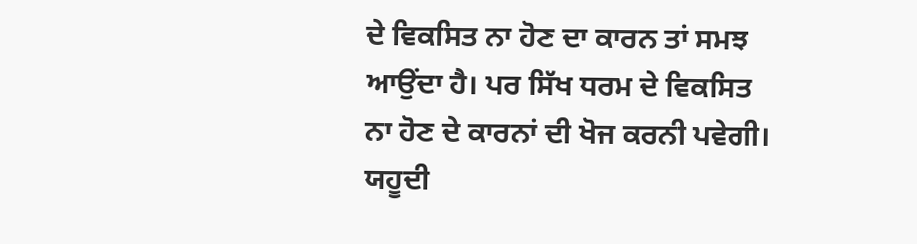ਦੇ ਵਿਕਸਿਤ ਨਾ ਹੋਣ ਦਾ ਕਾਰਨ ਤਾਂ ਸਮਝ ਆਉਂਦਾ ਹੈ। ਪਰ ਸਿੱਖ ਧਰਮ ਦੇ ਵਿਕਸਿਤ ਨਾ ਹੋਣ ਦੇ ਕਾਰਨਾਂ ਦੀ ਖੋਜ ਕਰਨੀ ਪਵੇਗੀ। ਯਹੂਦੀ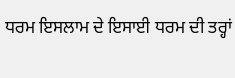ਧਰਮ ਇਸਲਾਮ ਦੇ ਇਸਾਈ ਧਰਮ ਦੀ ਤਰ੍ਹਾਂ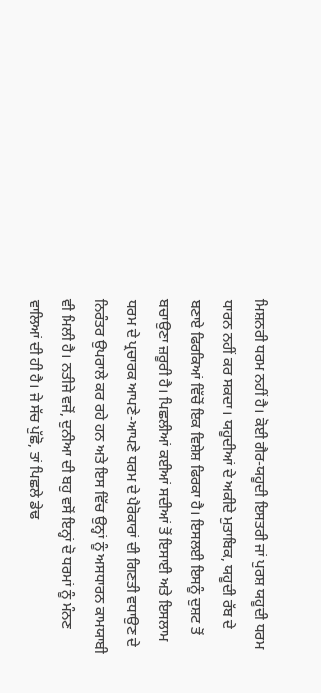ਮਿਸ਼ਨਰੀ ਧਰਮ ਨਹੀਂ ਹੈ। ਕੋਈ ਗੈਰ-ਯਹੂਦੀ ਇਸਤਰੀ ਜਾਂ ਪੁਰਸ਼ ਯਹੂਦੀ ਧਰਮ ਧਾਰਨ ਨਹੀਂ ਕਰ ਸਕਦਾ। ਯਹੂਦੀਆਂ ਦੇ ਅਕੀਦੇ ਮੁਤਾਬਿਕ, ਯਹੂਦੀ ਰੱਬ ਦੇ ਬਣਾਏ ਫਿਰਕਿਆਂ ਵਿੱਚੋਂ ਇਕ ਵਿਸ਼ੇਸ਼ ਫਿਰਕਾ ਹੈ। ਇਸਲਈ ਇਸਨੂੰ ਦੁਸ਼ਟ ਤੋਂ ਬਚਾਉਣਾ ਜ਼ਰੂਰੀ ਹੈ। ਪਿਛਲੀਆਂ ਕਈਆਂ ਸਦੀਆਂ ਤੋਂ ਇਸਾਈ ਅਤੇ ਇਸਲਾਮ ਧਰਮ ਦੇ ਪ੍ਰਚਾਰਕ ਆਪਣੇ-ਆਪਣੇ ਧਰਮ ਦੇ ਪੈਰੋਕਾਰਾਂ ਦੀ ਗਿਣਤੀ ਵਧਾਉਣ ਦੇ ਨਿਰੰਤਰ ਉਪਰਾਲੇ ਕਰ ਰਹੇ ਹਨ ਅਤੇ ਇਸ ਵਿੱਚ ਉਨ੍ਹਾਂ ਨੂੰ ਅਸਧਾਰਨ ਕਾਮਯਾਬੀ ਵੀ ਮਿਲੀ ਹੈ। ਨਤੀਜੇ ਵਜੋਂ, ਦੁਨੀਆ ਦੀ ਬਹੁ ਵਸੋਂ ਇਨ੍ਹਾਂ ਦੋ ਧਰਮਾਂ ਨੂੰ ਮੰਨਣ ਵਾਲਿਆਂ ਦੀ ਹੀ ਹੈ। ਜੇ ਸੱਚ ਪੁੱਛੋ, ਤਾਂ ਪਿਛਲੇ ਡੇਢ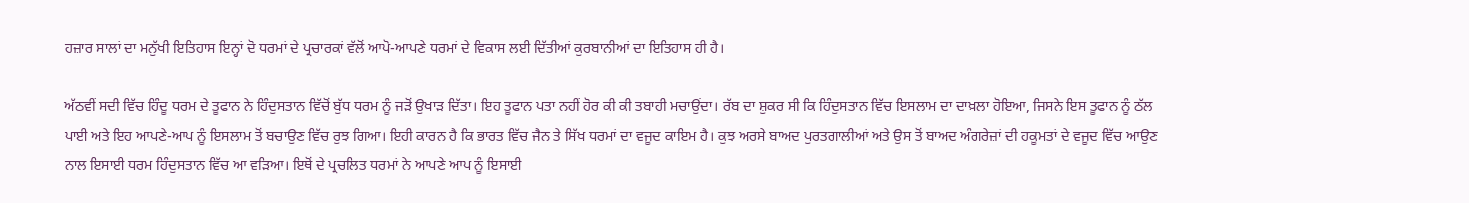ਹਜ਼ਾਰ ਸਾਲਾਂ ਦਾ ਮਨੁੱਖੀ ਇਤਿਹਾਸ ਇਨ੍ਹਾਂ ਦੋ ਧਰਮਾਂ ਦੇ ਪ੍ਰਚਾਰਕਾਂ ਵੱਲੋਂ ਆਪੋ-ਆਪਣੇ ਧਰਮਾਂ ਦੇ ਵਿਕਾਸ ਲਈ ਦਿੱਤੀਆਂ ਕੁਰਬਾਨੀਆਂ ਦਾ ਇਤਿਹਾਸ ਹੀ ਹੈ।

ਅੱਠਵੀਂ ਸਦੀ ਵਿੱਚ ਹਿੰਦੂ ਧਰਮ ਦੇ ਤੂਫਾਨ ਨੇ ਹਿੰਦੁਸਤਾਨ ਵਿੱਚੋਂ ਬੁੱਧ ਧਰਮ ਨੂੰ ਜੜੋਂ ਉਖਾੜ ਦਿੱਤਾ। ਇਹ ਤੂਫਾਨ ਪਤਾ ਨਹੀਂ ਹੋਰ ਕੀ ਕੀ ਤਬਾਹੀ ਮਚਾਉਂਦਾ। ਰੱਬ ਦਾ ਸ਼ੁਕਰ ਸੀ ਕਿ ਹਿੰਦੁਸਤਾਨ ਵਿੱਚ ਇਸਲਾਮ ਦਾ ਦਾਖ਼ਲਾ ਹੋਇਆ, ਜਿਸਨੇ ਇਸ ਤੂਫਾਨ ਨੂੰ ਠੱਲ ਪਾਈ ਅਤੇ ਇਹ ਆਪਣੇ-ਆਪ ਨੂੰ ਇਸਲਾਮ ਤੋਂ ਬਚਾਉਣ ਵਿੱਚ ਰੁਝ ਗਿਆ। ਇਹੀ ਕਾਰਨ ਹੈ ਕਿ ਭਾਰਤ ਵਿੱਚ ਜੈਨ ਤੇ ਸਿੱਖ ਧਰਮਾਂ ਦਾ ਵਜੂਦ ਕਾਇਮ ਹੈ। ਕੁਝ ਅਰਸੇ ਬਾਅਦ ਪੁਰਤਗਾਲੀਆਂ ਅਤੇ ਉਸ ਤੋਂ ਬਾਅਦ ਅੰਗਰੇਜ਼ਾਂ ਦੀ ਹਕੂਮਤਾਂ ਦੇ ਵਜੂਦ ਵਿੱਚ ਆਉਣ ਨਾਲ ਇਸਾਈ ਧਰਮ ਹਿੰਦੁਸਤਾਨ ਵਿੱਚ ਆ ਵੜਿਆ। ਇਥੋਂ ਦੇ ਪ੍ਰਚਲਿਤ ਧਰਮਾਂ ਨੇ ਆਪਣੇ ਆਪ ਨੂੰ ਇਸਾਈ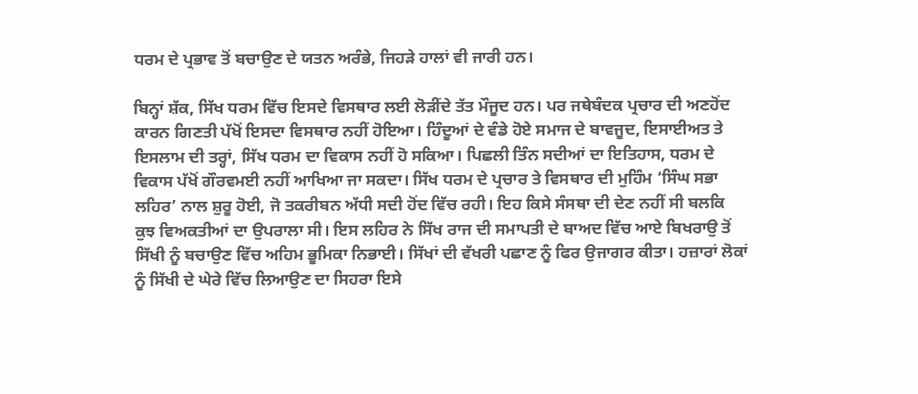ਧਰਮ ਦੇ ਪ੍ਰਭਾਵ ਤੋਂ ਬਚਾਉਣ ਦੇ ਯਤਨ ਅਰੰਭੇ, ਜਿਹੜੇ ਹਾਲਾਂ ਵੀ ਜਾਰੀ ਹਨ।

ਬਿਨ੍ਹਾਂ ਸ਼ੱਕ, ਸਿੱਖ ਧਰਮ ਵਿੱਚ ਇਸਦੇ ਵਿਸਥਾਰ ਲਈ ਲੋੜੀਂਦੇ ਤੱਤ ਮੌਜੂਦ ਹਨ। ਪਰ ਜਥੇਬੰਦਕ ਪ੍ਰਚਾਰ ਦੀ ਅਣਹੋਂਦ ਕਾਰਨ ਗਿਣਤੀ ਪੱਖੋਂ ਇਸਦਾ ਵਿਸਥਾਰ ਨਹੀਂ ਹੋਇਆ। ਹਿੰਦੂਆਂ ਦੇ ਵੰਡੇ ਹੋਏ ਸਮਾਜ ਦੇ ਬਾਵਜੂਦ, ਇਸਾਈਅਤ ਤੇ ਇਸਲਾਮ ਦੀ ਤਰ੍ਹਾਂ, ਸਿੱਖ ਧਰਮ ਦਾ ਵਿਕਾਸ ਨਹੀਂ ਹੋ ਸਕਿਆ। ਪਿਛਲੀ ਤਿੰਨ ਸਦੀਆਂ ਦਾ ਇਤਿਹਾਸ, ਧਰਮ ਦੇ ਵਿਕਾਸ ਪੱਖੋਂ ਗੌਰਵਮਈ ਨਹੀਂ ਆਖਿਆ ਜਾ ਸਕਦਾ। ਸਿੱਖ ਧਰਮ ਦੇ ਪ੍ਰਚਾਰ ਤੇ ਵਿਸਥਾਰ ਦੀ ਮੁਹਿੰਮ ‘ਸਿੰਘ ਸਭਾ ਲਹਿਰ’ ਨਾਲ ਸ਼ੁਰੂ ਹੋਈ, ਜੋ ਤਕਰੀਬਨ ਅੱਧੀ ਸਦੀ ਹੋਂਦ ਵਿੱਚ ਰਹੀ। ਇਹ ਕਿਸੇ ਸੰਸਥਾ ਦੀ ਦੇਣ ਨਹੀਂ ਸੀ ਬਲਕਿ ਕੁਝ ਵਿਅਕਤੀਆਂ ਦਾ ਉਪਰਾਲਾ ਸੀ। ਇਸ ਲਹਿਰ ਨੇ ਸਿੱਖ ਰਾਜ ਦੀ ਸਮਾਪਤੀ ਦੇ ਬਾਅਦ ਵਿੱਚ ਆਏ ਬਿਖਰਾਉ ਤੋਂ ਸਿੱਖੀ ਨੂੰ ਬਚਾਉਣ ਵਿੱਚ ਅਹਿਮ ਭੂਮਿਕਾ ਨਿਭਾਈ। ਸਿੱਖਾਂ ਦੀ ਵੱਖਰੀ ਪਛਾਣ ਨੂੰ ਫਿਰ ਉਜਾਗਰ ਕੀਤਾ। ਹਜ਼ਾਰਾਂ ਲੋਕਾਂ ਨੂੰ ਸਿੱਖੀ ਦੇ ਘੇਰੇ ਵਿੱਚ ਲਿਆਉਣ ਦਾ ਸਿਹਰਾ ਇਸੇ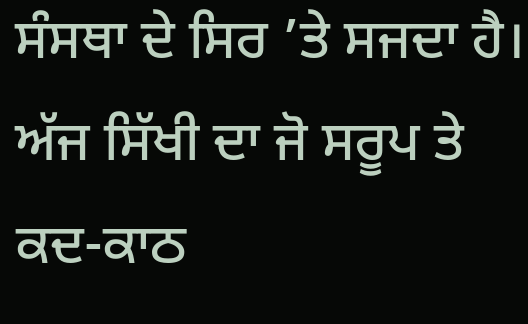ਸੰਸਥਾ ਦੇ ਸਿਰ ’ਤੇ ਸਜਦਾ ਹੈ। ਅੱਜ ਸਿੱਖੀ ਦਾ ਜੋ ਸਰੂਪ ਤੇ ਕਦ-ਕਾਠ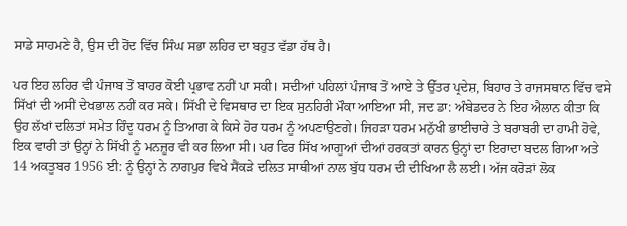ਸਾਡੇ ਸਾਹਮਣੇ ਹੈ, ਉਸ ਦੀ ਹੋਂਦ ਵਿੱਚ ਸਿੰਘ ਸਭਾ ਲਹਿਰ ਦਾ ਬਹੁਤ ਵੱਡਾ ਹੱਥ ਹੈ।

ਪਰ ਇਹ ਲਹਿਰ ਵੀ ਪੰਜਾਬ ਤੋਂ ਬਾਹਰ ਕੋਈ ਪ੍ਰਭਾਵ ਨਹੀਂ ਪਾ ਸਕੀ। ਸਦੀਆਂ ਪਹਿਲਾਂ ਪੰਜਾਬ ਤੋਂ ਆਏ ਤੇ ਉੱਤਰ ਪ੍ਰਦੇਸ਼, ਬਿਹਾਰ ਤੇ ਰਾਜਸਥਾਨ ਵਿੱਚ ਵਸੇ ਸਿੱਖਾਂ ਦੀ ਅਸੀਂ ਦੇਖਭਾਲ ਨਹੀਂ ਕਰ ਸਕੇ। ਸਿੱਖੀ ਦੇ ਵਿਸਥਾਰ ਦਾ ਇਕ ਸੁਨਹਿਰੀ ਮੌਕਾ ਆਇਆ ਸੀ, ਜਦ ਡਾ: ਅੰਬੇਡਦਰ ਨੇ ਇਹ ਐਲਾਨ ਕੀਤਾ ਕਿ ਉਹ ਲੱਖਾਂ ਦਲਿਤਾਂ ਸਮੇਤ ਹਿੰਦੂ ਧਰਮ ਨੂੰ ਤਿਆਗ ਕੇ ਕਿਸੇ ਹੋਰ ਧਰਮ ਨੂੰ ਅਪਣਾਉਣਗੇ। ਜਿਹੜਾ ਧਰਮ ਮਨੁੱਖੀ ਭਾਈਚਾਰੇ ਤੇ ਬਰਾਬਰੀ ਦਾ ਹਾਮੀ ਹੋਵੇ, ਇਕ ਵਾਰੀ ਤਾਂ ਉਨ੍ਹਾਂ ਨੇ ਸਿੱਖੀ ਨੂੰ ਮਨਜ਼ੂਰ ਵੀ ਕਰ ਲਿਆ ਸੀ। ਪਰ ਫਿਰ ਸਿੱਖ ਆਗੂਆਂ ਦੀਆਂ ਹਰਕਤਾਂ ਕਾਰਨ ਉਨ੍ਹਾਂ ਦਾ ਇਰਾਦਾ ਬਦਲ ਗਿਆ ਅਤੇ 14 ਅਕਤੂਬਰ 1956 ਈ: ਨੂੰ ਉਨ੍ਹਾਂ ਨੇ ਨਾਗਪੁਰ ਵਿਖੇ ਸੈਂਕੜੇ ਦਲਿਤ ਸਾਥੀਆਂ ਨਾਲ ਬੁੱਧ ਧਰਮ ਦੀ ਦੀਖਿਆ ਲੈ ਲਈ। ਅੱਜ ਕਰੋੜਾਂ ਲੋਕ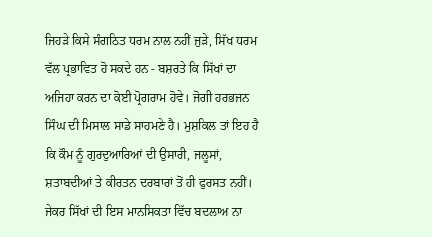ਜਿਹੜੇ ਕਿਸੇ ਸੰਗਠਿਤ ਧਰਮ ਨਾਲ ਨਹੀਂ ਜੁੜੇ, ਸਿੱਖ ਧਰਮ ਵੱਲ ਪ੍ਰਭਾਵਿਤ ਹੋ ਸਕਦੇ ਹਨ - ਬਸ਼ਰਤੇ ਕਿ ਸਿੱਖਾਂ ਦਾ ਅਜਿਹਾ ਕਰਨ ਦਾ ਕੋਈ ਪ੍ਰੋਗਰਾਮ ਹੋਵੇ। ਜੋਗੀ ਹਰਭਜਨ ਸਿੰਘ ਦੀ ਮਿਸਾਲ ਸਾਡੇ ਸਾਹਮਣੇ ਹੈ। ਮੁਸ਼ਕਿਲ ਤਾਂ ਇਹ ਹੈ ਕਿ ਕੌਮ ਨੂੰ ਗੁਰਦੁਆਰਿਆਂ ਦੀ ਉਸਾਰੀ, ਜਲੂਸਾਂ, ਸ਼ਤਾਬਦੀਆਂ ਤੇ ਕੀਰਤਨ ਦਰਬਾਰਾਂ ਤੋਂ ਹੀ ਫੁਰਸਤ ਨਹੀਂ। ਜੇਕਰ ਸਿੱਖਾਂ ਦੀ ਇਸ ਮਾਨਸਿਕਤਾ ਵਿੱਚ ਬਦਲਾਅ ਨਾ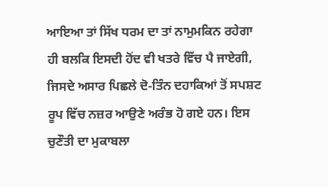ਆਇਆ ਤਾਂ ਸਿੱਖ ਧਰਮ ਦਾ ਤਾਂ ਨਾਮੁਮਕਿਨ ਰਹੇਗਾ ਹੀ ਬਲਕਿ ਇਸਦੀ ਹੋਂਦ ਵੀ ਖਤਰੇ ਵਿੱਚ ਪੈ ਜਾਏਗੀ, ਜਿਸਦੇ ਅਸਾਰ ਪਿਛਲੇ ਦੋ-ਤਿੰਨ ਦਹਾਕਿਆਂ ਤੋਂ ਸਪਸ਼ਟ ਰੂਪ ਵਿੱਚ ਨਜ਼ਰ ਆਉਣੇ ਅਰੰਭ ਹੋ ਗਏ ਹਨ। ਇਸ ਚੁਣੌਤੀ ਦਾ ਮੁਕਾਬਲਾ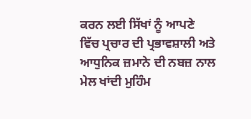ਕਰਨ ਲਈ ਸਿੱਖਾਂ ਨੂੰ ਆਪਣੇ ਵਿੱਚ ਪ੍ਰਚਾਰ ਦੀ ਪ੍ਰਭਾਵਸ਼ਾਲੀ ਅਤੇ ਆਧੁਨਿਕ ਜ਼ਮਾਨੇ ਦੀ ਨਬਜ਼ ਨਾਲ ਮੇਲ ਖਾਂਦੀ ਮੁਹਿੰਮ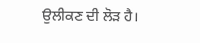ਉਲੀਕਣ ਦੀ ਲੋੜ ਹੈ।